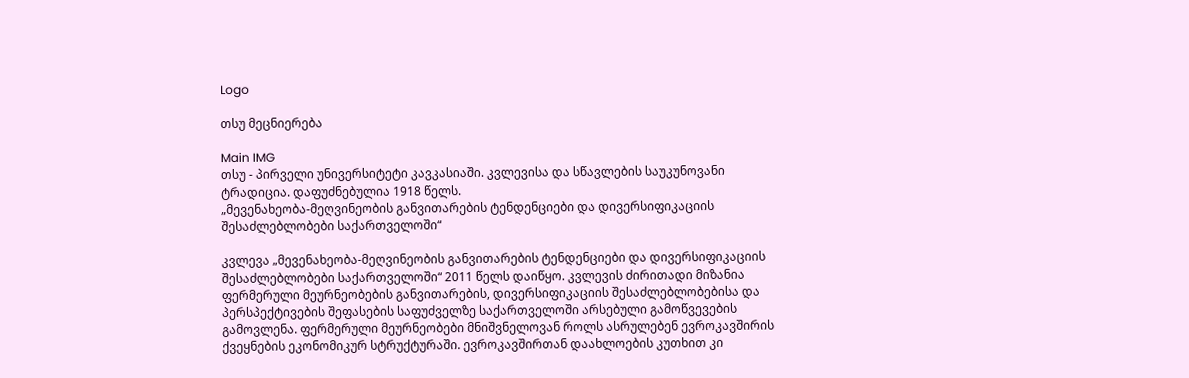Logo

თსუ მეცნიერება

Main IMG
თსუ - პირველი უნივერსიტეტი კავკასიაში. კვლევისა და სწავლების საუკუნოვანი ტრადიცია. დაფუძნებულია 1918 წელს.
„მევენახეობა-მეღვინეობის განვითარების ტენდენციები და დივერსიფიკაციის შესაძლებლობები საქართველოში“

კვლევა „მევენახეობა-მეღვინეობის განვითარების ტენდენციები და დივერსიფიკაციის შესაძლებლობები საქართველოში“ 2011 წელს დაიწყო. კვლევის ძირითადი მიზანია ფერმერული მეურნეობების განვითარების, დივერსიფიკაციის შესაძლებლობებისა და პერსპექტივების შეფასების საფუძველზე საქართველოში არსებული გამოწვევების გამოვლენა. ფერმერული მეურნეობები მნიშვნელოვან როლს ასრულებენ ევროკავშირის ქვეყნების ეკონომიკურ სტრუქტურაში. ევროკავშირთან დაახლოების კუთხით კი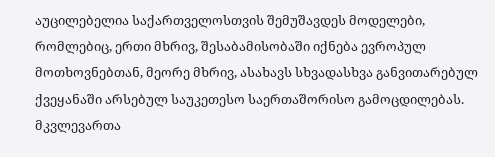აუცილებელია საქართველოსთვის შემუშავდეს მოდელები, რომლებიც, ერთი მხრივ, შესაბამისობაში იქნება ევროპულ მოთხოვნებთან, მეორე მხრივ, ასახავს სხვადასხვა განვითარებულ ქვეყანაში არსებულ საუკეთესო საერთაშორისო გამოცდილებას. მკვლევართა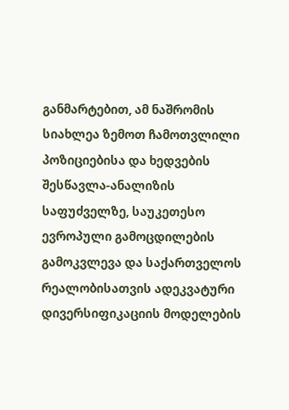განმარტებით, ამ ნაშრომის სიახლეა ზემოთ ჩამოთვლილი პოზიციებისა და ხედვების შესწავლა-ანალიზის საფუძველზე, საუკეთესო ევროპული გამოცდილების გამოკვლევა და საქართველოს რეალობისათვის ადეკვატური დივერსიფიკაციის მოდელების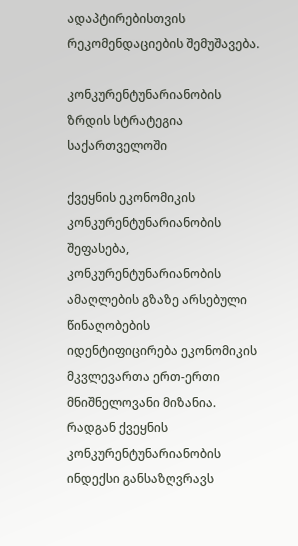ადაპტირებისთვის რეკომენდაციების შემუშავება.

კონკურენტუნარიანობის ზრდის სტრატეგია საქართველოში

ქვეყნის ეკონომიკის კონკურენტუნარიანობის შეფასება, კონკურენტუნარიანობის ამაღლების გზაზე არსებული წინაღობების იდენტიფიცირება ეკონომიკის მკვლევართა ერთ-ერთი მნიშნელოვანი მიზანია. რადგან ქვეყნის კონკურენტუნარიანობის ინდექსი განსაზღვრავს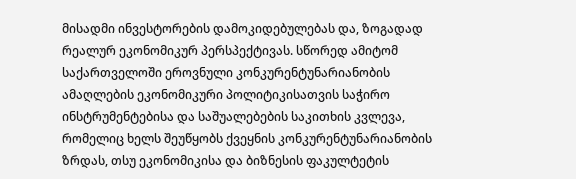მისადმი ინვესტორების დამოკიდებულებას და, ზოგადად რეალურ ეკონომიკურ პერსპექტივას. სწორედ ამიტომ საქართველოში ეროვნული კონკურენტუნარიანობის ამაღლების ეკონომიკური პოლიტიკისათვის საჭირო ინსტრუმენტებისა და საშუალებების საკითხის კვლევა, რომელიც ხელს შეუწყობს ქვეყნის კონკურენტუნარიანობის ზრდას, თსუ ეკონომიკისა და ბიზნესის ფაკულტეტის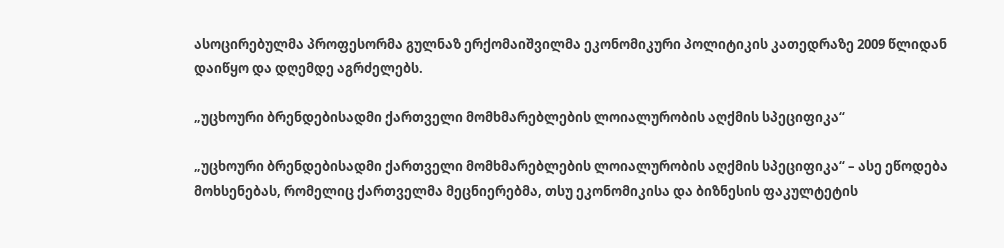ასოცირებულმა პროფესორმა გულნაზ ერქომაიშვილმა ეკონომიკური პოლიტიკის კათედრაზე 2009 წლიდან დაიწყო და დღემდე აგრძელებს.

„უცხოური ბრენდებისადმი ქართველი მომხმარებლების ლოიალურობის აღქმის სპეციფიკა“

„უცხოური ბრენდებისადმი ქართველი მომხმარებლების ლოიალურობის აღქმის სპეციფიკა“ – ასე ეწოდება მოხსენებას, რომელიც ქართველმა მეცნიერებმა, თსუ ეკონომიკისა და ბიზნესის ფაკულტეტის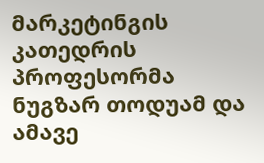მარკეტინგის კათედრის პროფესორმა ნუგზარ თოდუამ და ამავე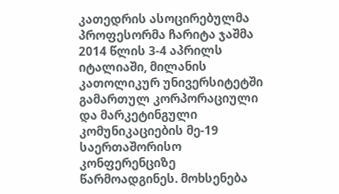კათედრის ასოცირებულმა პროფესორმა ჩარიტა ჯაშმა 2014 წლის 3-4 აპრილს იტალიაში, მილანის კათოლიკურ უნივერსიტეტში გამართულ კორპორაციული და მარკეტინგული კომუნიკაციების მე-19 საერთაშორისო კონფერენციზე წარმოადგინეს. მოხსენება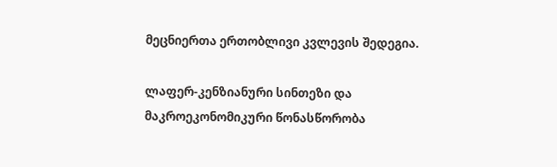მეცნიერთა ერთობლივი კვლევის შედეგია.

ლაფერ-კენზიანური სინთეზი და მაკროეკონომიკური წონასწორობა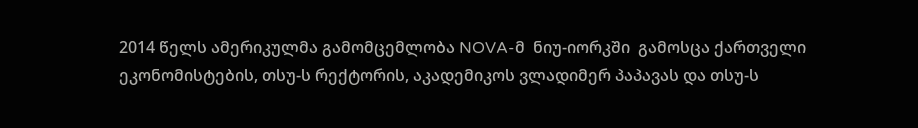2014 წელს ამერიკულმა გამომცემლობა NOVA-მ  ნიუ-იორკში  გამოსცა ქართველი ეკონომისტების, თსუ-ს რექტორის, აკადემიკოს ვლადიმერ პაპავას და თსუ-ს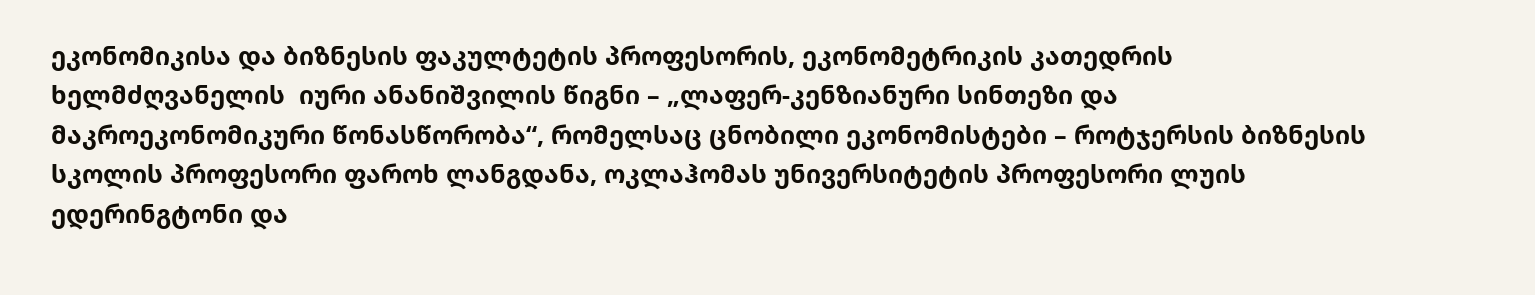ეკონომიკისა და ბიზნესის ფაკულტეტის პროფესორის, ეკონომეტრიკის კათედრის ხელმძღვანელის  იური ანანიშვილის წიგნი – „ლაფერ-კენზიანური სინთეზი და მაკროეკონომიკური წონასწორობა“, რომელსაც ცნობილი ეკონომისტები – როტჯერსის ბიზნესის სკოლის პროფესორი ფაროხ ლანგდანა, ოკლაჰომას უნივერსიტეტის პროფესორი ლუის ედერინგტონი და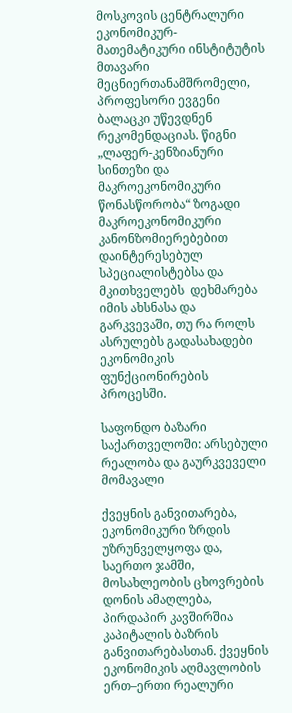მოსკოვის ცენტრალური ეკონომიკურ-მათემატიკური ინსტიტუტის მთავარი მეცნიერთანამშრომელი,  პროფესორი ევგენი ბალაცკი უწევდნენ რეკომენდაციას. წიგნი „ლაფერ-კენზიანური სინთეზი და მაკროეკონომიკური წონასწორობა“ ზოგადი მაკროეკონომიკური კანონზომიერებებით დაინტერესებულ სპეციალისტებსა და მკითხველებს  დეხმარება იმის ახსნასა და გარკვევაში, თუ რა როლს ასრულებს გადასახადები ეკონომიკის ფუნქციონირების პროცესში.

საფონდო ბაზარი საქართველოში: არსებული რეალობა და გაურკვეველი მომავალი

ქვეყნის განვითარება, ეკონომიკური ზრდის უზრუნველყოფა და, საერთო ჯამში, მოსახლეობის ცხოვრების დონის ამაღლება, პირდაპირ კავშირშია კაპიტალის ბაზრის განვითარებასთან. ქვეყნის ეკონომიკის აღმავლობის ერთ–ერთი რეალური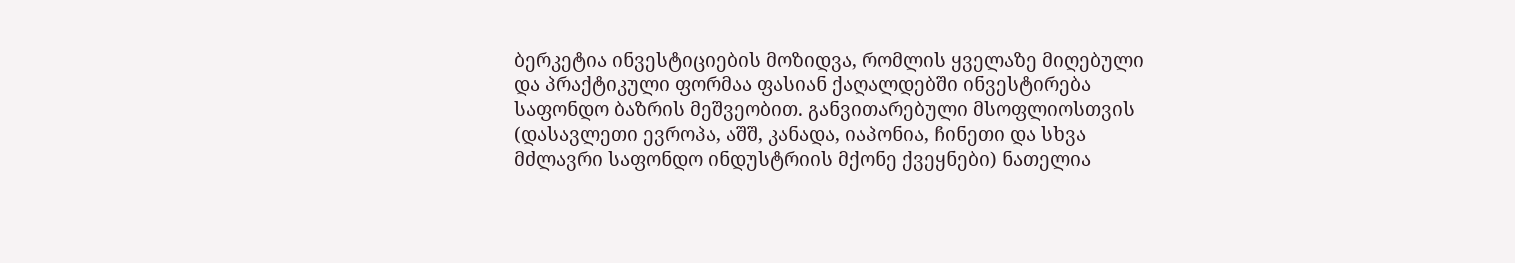ბერკეტია ინვესტიციების მოზიდვა, რომლის ყველაზე მიღებული და პრაქტიკული ფორმაა ფასიან ქაღალდებში ინვესტირება საფონდო ბაზრის მეშვეობით. განვითარებული მსოფლიოსთვის (დასავლეთი ევროპა, აშშ, კანადა, იაპონია, ჩინეთი და სხვა მძლავრი საფონდო ინდუსტრიის მქონე ქვეყნები) ნათელია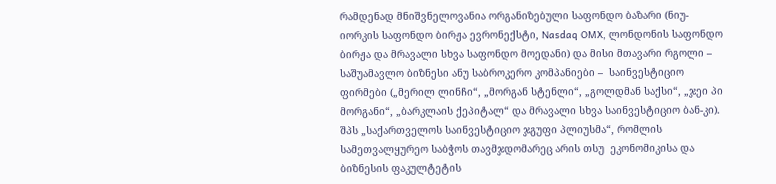რამდენად მნიშვნელოვანია ორგანიზებული საფონდო ბაზარი (ნიუ-იორკის საფონდო ბირჟა ევრონექსტი, Nasdaq OMX, ლონდონის საფონდო ბირჟა და მრავალი სხვა საფონდო მოედანი) და მისი მთავარი რგოლი – საშუამავლო ბიზნესი ანუ საბროკერო კომპანიები –  საინვესტიციო ფირმები („მერილ ლინჩი“, „მორგან სტენლი“, „გოლდმან საქსი“, „ჯეი პი მორგანი“, „ბარკლაის ქეპიტალ“ და მრავალი სხვა საინვესტიციო ბან-კი). შპს „საქართველოს საინვესტიციო ჯგუფი პლიუსმა“, რომლის სამეთვალყურეო საბჭოს თავმჯდომარეც არის თსუ  ეკონომიკისა და ბიზნესის ფაკულტეტის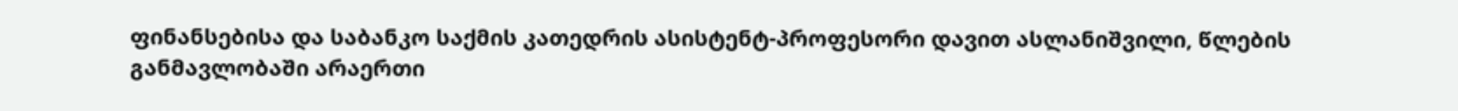ფინანსებისა და საბანკო საქმის კათედრის ასისტენტ-პროფესორი დავით ასლანიშვილი, წლების განმავლობაში არაერთი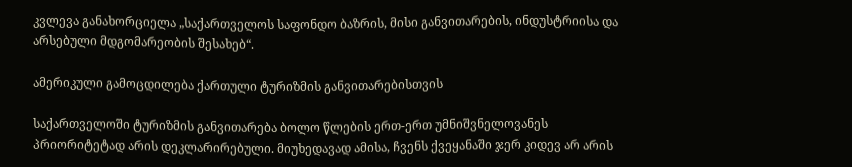კვლევა განახორციელა „საქართველოს საფონდო ბაზრის, მისი განვითარების, ინდუსტრიისა და არსებული მდგომარეობის შესახებ“.

ამერიკული გამოცდილება ქართული ტურიზმის განვითარებისთვის

საქართველოში ტურიზმის განვითარება ბოლო წლების ერთ-ერთ უმნიშვნელოვანეს პრიორიტეტად არის დეკლარირებული. მიუხედავად ამისა, ჩვენს ქვეყანაში ჯერ კიდევ არ არის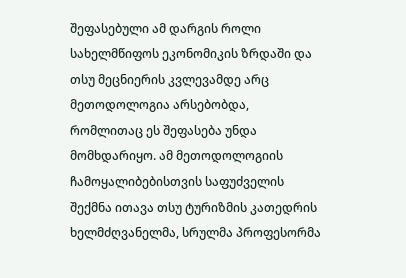შეფასებული ამ დარგის როლი სახელმწიფოს ეკონომიკის ზრდაში და თსუ მეცნიერის კვლევამდე არც მეთოდოლოგია არსებობდა, რომლითაც ეს შეფასება უნდა მომხდარიყო. ამ მეთოდოლოგიის ჩამოყალიბებისთვის საფუძველის შექმნა ითავა თსუ ტურიზმის კათედრის ხელმძღვანელმა, სრულმა პროფესორმა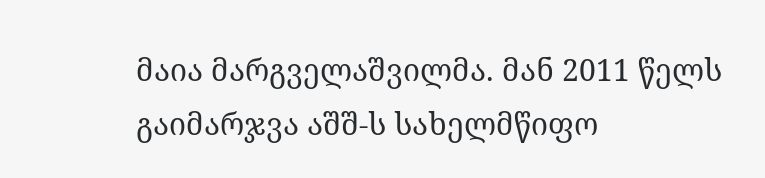მაია მარგველაშვილმა. მან 2011 წელს გაიმარჯვა აშშ-ს სახელმწიფო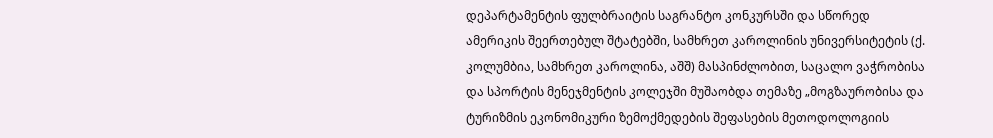დეპარტამენტის ფულბრაიტის საგრანტო კონკურსში და სწორედ ამერიკის შეერთებულ შტატებში, სამხრეთ კაროლინის უნივერსიტეტის (ქ. კოლუმბია, სამხრეთ კაროლინა, აშშ) მასპინძლობით, საცალო ვაჭრობისა და სპორტის მენეჯმენტის კოლეჯში მუშაობდა თემაზე „მოგზაურობისა და ტურიზმის ეკონომიკური ზემოქმედების შეფასების მეთოდოლოგიის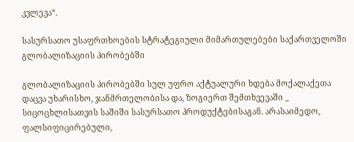კვლევა“.

სასურსათო უსაფრთხოების სტრატეგიული მიმართულებები საქართველოში გლობალიზაციის პირობებში

გლობალიზაციის პირობებში სულ უფრო აქტუალური ხდება მოქალაქეთა დაცვა უხარისხო, ჯანმრთელობისა და, ზოგიერთ შემთხვევაში _ სიცოცხლისათვის საშიში სასურსათო პროდუქტებისაგან. არასაიმედო, ფალსიფიცირებული,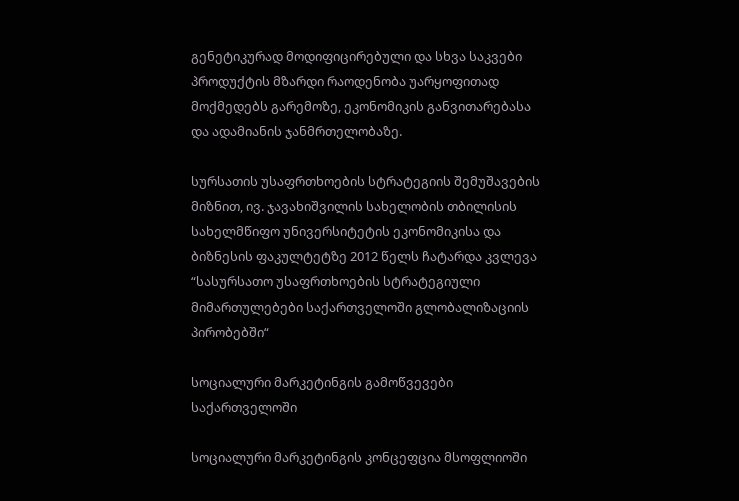გენეტიკურად მოდიფიცირებული და სხვა საკვები პროდუქტის მზარდი რაოდენობა უარყოფითად მოქმედებს გარემოზე, ეკონომიკის განვითარებასა და ადამიანის ჯანმრთელობაზე.

სურსათის უსაფრთხოების სტრატეგიის შემუშავების მიზნით, ივ. ჯავახიშვილის სახელობის თბილისის სახელმწიფო უნივერსიტეტის ეკონომიკისა და ბიზნესის ფაკულტეტზე 2012 წელს ჩატარდა კვლევა “სასურსათო უსაფრთხოების სტრატეგიული მიმართულებები საქართველოში გლობალიზაციის პირობებში“

სოციალური მარკეტინგის გამოწვევები საქართველოში

სოციალური მარკეტინგის კონცეფცია მსოფლიოში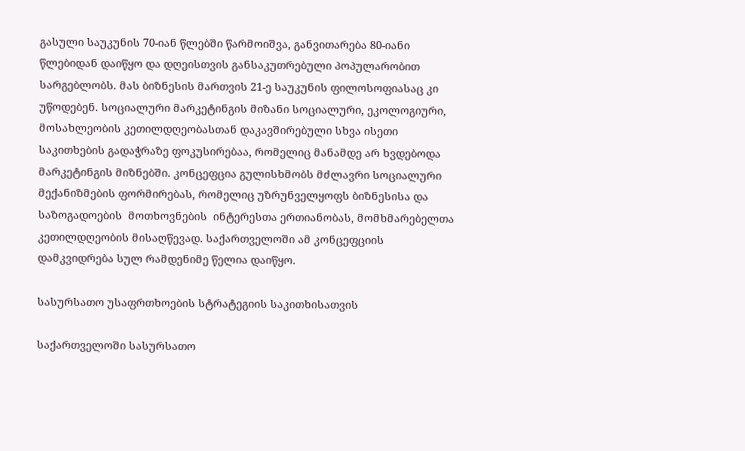გასული საუკუნის 70-იან წლებში წარმოიშვა, განვითარება 80-იანი წლებიდან დაიწყო და დღეისთვის განსაკუთრებული პოპულარობით სარგებლობს. მას ბიზნესის მართვის 21-ე საუკუნის ფილოსოფიასაც კი უწოდებენ. სოციალური მარკეტინგის მიზანი სოციალური, ეკოლოგიური, მოსახლეობის კეთილდღეობასთან დაკავშირებული სხვა ისეთი საკითხების გადაჭრაზე ფოკუსირებაა, რომელიც მანამდე არ ხვდებოდა მარკეტინგის მიზნებში. კონცეფცია გულისხმობს მძლავრი სოციალური მექანიზმების ფორმირებას, რომელიც უზრუნველყოფს ბიზნესისა და საზოგადოების  მოთხოვნების  ინტერესთა ერთიანობას, მომხმარებელთა კეთილდღეობის მისაღწევად. საქართველოში ამ კონცეფციის დამკვიდრება სულ რამდენიმე წელია დაიწყო.

სასურსათო უსაფრთხოების სტრატეგიის საკითხისათვის

საქართველოში სასურსათო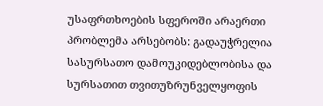უსაფრთხოების სფეროში არაერთი პრობლემა არსებობს: გადაუჭრელია სასურსათო დამოუკიდებლობისა და სურსათით თვითუზრუნველყოფის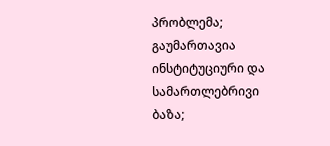პრობლემა; გაუმართავია ინსტიტუციური და სამართლებრივი ბაზა;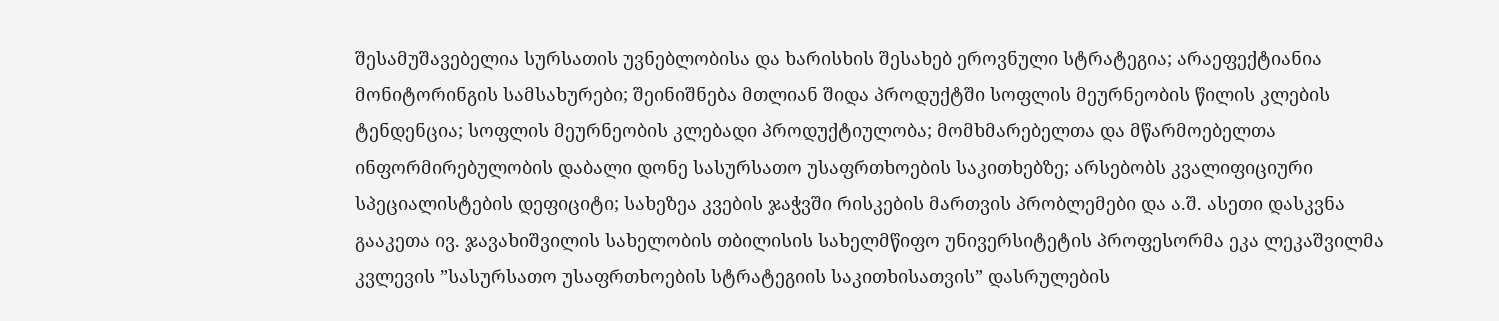შესამუშავებელია სურსათის უვნებლობისა და ხარისხის შესახებ ეროვნული სტრატეგია; არაეფექტიანია მონიტორინგის სამსახურები; შეინიშნება მთლიან შიდა პროდუქტში სოფლის მეურნეობის წილის კლების ტენდენცია; სოფლის მეურნეობის კლებადი პროდუქტიულობა; მომხმარებელთა და მწარმოებელთა ინფორმირებულობის დაბალი დონე სასურსათო უსაფრთხოების საკითხებზე; არსებობს კვალიფიციური სპეციალისტების დეფიციტი; სახეზეა კვების ჯაჭვში რისკების მართვის პრობლემები და ა.შ. ასეთი დასკვნა გააკეთა ივ. ჯავახიშვილის სახელობის თბილისის სახელმწიფო უნივერსიტეტის პროფესორმა ეკა ლეკაშვილმა კვლევის ”სასურსათო უსაფრთხოების სტრატეგიის საკითხისათვის” დასრულების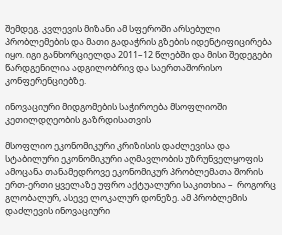შემდეგ. კვლევის მიზანი ამ სფეროში არსებული პრობლემების და მათი გადაჭრის გზების იდენტიფიცირება იყო. იგი განხორციელდა 2011–12 წლებში და მისი შედეგები წარდგენილია ადგილობრივ და საერთაშორისო კონფერენციებზე.

ინოვაციური მიდგომების საჭიროება მსოფლიოში კეთილდღეობის გაზრდისათვის

მსოფლიო ეკონომიკური კრიზისის დაძლევისა და სტაბილური ეკონომიკური აღმავლობის უზრუნველყოფის ამოცანა თანამედროვე ეკონომიკურ პრობლემათა შორის ერთ-ერთი ყველაზე უფრო აქტუალური საკითხია –  როგორც გლობალურ, ასევე ლოკალურ დონეზე. ამ პრობლემის დაძლევის ინოვაციური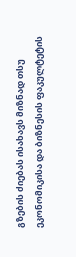გზების ძიებას ისახავს მიზნად თსუ ეკონომიკისა და ბიზნესის ფაკულტეტის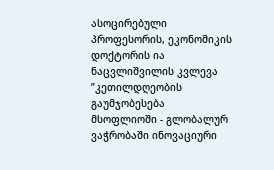ასოცირებული პროფესორის, ეკონომიკის დოქტორის ია ნაცვლიშვილის კვლევა ”კეთილდღეობის გაუმჯობესება მსოფლიოში - გლობალურ ვაჭრობაში ინოვაციური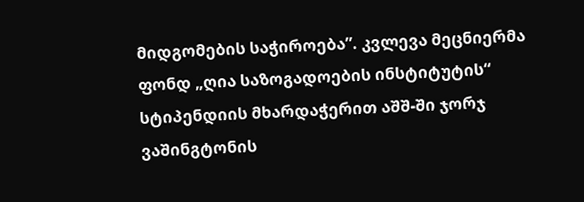მიდგომების საჭიროება”. კვლევა მეცნიერმა ფონდ „ღია საზოგადოების ინსტიტუტის“ სტიპენდიის მხარდაჭერით აშშ-ში ჯორჯ ვაშინგტონის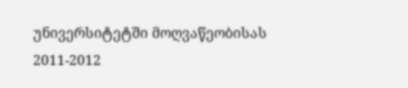უნივერსიტეტში მოღვაწეობისას 2011-2012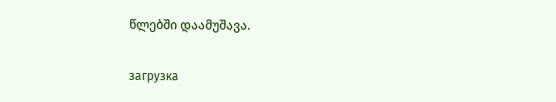წლებში დაამუშავა.

загрузка